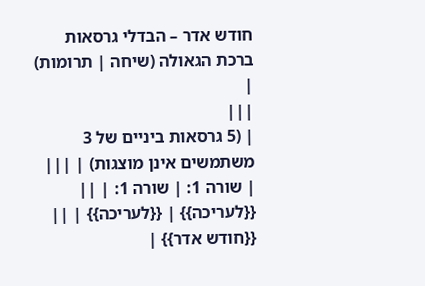חודש אדר – הבדלי גרסאות
ברכת הגאולה (שיחה | תרומות) |
|||
| (5 גרסאות ביניים של 3 משתמשים אינן מוצגות) | |||
| שורה 1: | שורה 1: | ||
{{לעריכה}} | {{לעריכה}} | ||
{{חודש אדר}} |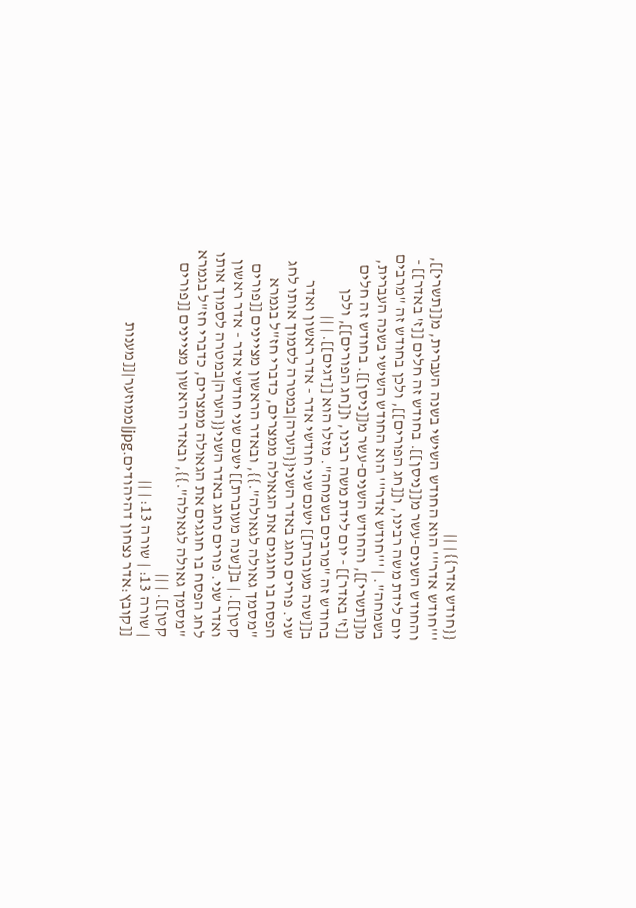{{חודש אדר}} | ||
'''חודש אדר''' הוא החודש השישי בשנה העברית, מ[[תשרי]], והחודש השנים-עשר מ[[ניסן]]. בחודש זה חלים [[ז' באדר]] - יום לידת משה רבינו, ו[[חג הפורים]], ולכן בחודש זה "מרבים בשמחה". | '''חודש אדר''' הוא החודש השישי בשנה העברית, מ[[תשרי]], והחודש השנים-עשר מ[[ניסן]]. בחודש זה חלים [[ז' באדר]] - יום לידת משה רבינו, ו[[חג הפורים]], ולכן בחודש זה "מרבים בשמחה". מזלו הוא [[דגים]]. | ||
ב[[שנה מעוברת]] ישנם שני חודשי אדר - אדר ראשון ואדר שני. פורים נחגג באדר השני{{הערה|במטרה לסמוך אותו לחג הפסח בו חוגגים את הגאולה ממצרים, כדברי חז"ל בגמרא "מסמך גאולה לגאולה".}}, ובאדר הראשון מציינים [[פורים קטן]]. | ב[[שנה מעוברת]] ישנם שני חודשי אדר - אדר ראשון ואדר שני. פורים נחגג באדר השני{{הערה|במטרה לסמוך אותו לחג הפסח בו חוגגים את הגאולה ממצרים, כדברי חז"ל בגמרא "מסמך גאולה לגאולה".}}, ובאדר הראשון מציינים [[פורים קטן]]. | ||
| שורה 13: | שורה 13: | ||
[[קובץ:אדר נצחון דהיהודים.jpg|ממוזער|[[מענות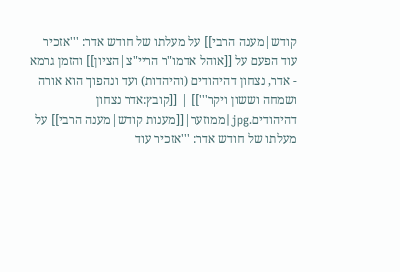קודש|מענה הרבי]] על מעלתו של חודש אדר: '''אזכיר עוד הפעם על [[אוהל אדמו"ר הריי"צ|הציון]] והזמן גרמא - אדר, נצחון דהיהודים (והיהדות) ועד ונהפוך הוא אורה ושמחה וששון ויקר''']] | [[קובץ:אדר נצחון דהיהודים.jpg|ממוזער|[[מענות קודש|מענה הרבי]] על מעלתו של חודש אדר: '''אזכיר עוד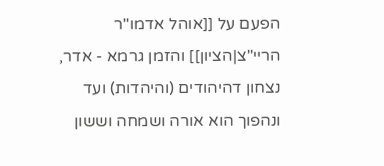הפעם על [[אוהל אדמו"ר הריי"צ|הציון]] והזמן גרמא - אדר, נצחון דהיהודים (והיהדות) ועד ונהפוך הוא אורה ושמחה וששון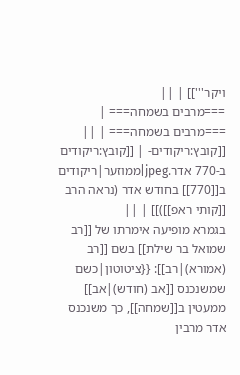ויקר''']] | ||
===מרבים בשמחה=== | ===מרבים בשמחה=== | ||
[[קובץ:ריקודים- | [[קובץ:ריקודים ב-770 אדר.jpeg|ממוזער|ריקודים ב[[770]] בחודש אדר (נראה הרב [[קותי ראפ]])]] | ||
בגמרא מופיעה אימרתו של [[רב שמואל בר שילת]] בשם [[רב (אמורא)|רב]]: {{ציטוטון|כשם שמשנכנס [[אב (חודש)|אב]] ממעטין ב[[שמחה]], כך משנכנס אדר מרבין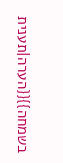בשמחה}}{{הערה|תענית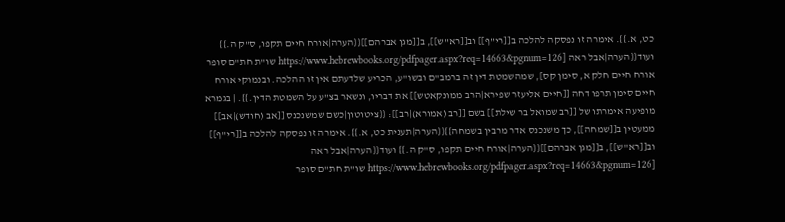כט, א.}}. אימרה זו נפסקה להלכה ב[[רי"ף]] וב[[רא"ש]], ב[[מגן אברהם]]{{הערה|אורח חיים תקפו, ס"ק ה.}} ועוד{{הערה|אבל ראה [https://www.hebrewbooks.org/pdfpager.aspx?req=14663&pgnum=126 שו"ת חת"ם סופר אורח חיים חלק א, סימן קס], שמהשמטת דין זה ברמב"ם ובשו"ע, הכריע שלדעתם אין זו ההלכה. ובנמוקי אורח חיים סימן תרפו דחה [[חיים אליעזר שפירא|הרב ממונקאטש]] את דבריו, ונשאר בצ"ע על השמטת הדין.}}. | בגמרא מופיעה אימרתו של [[רב שמואל בר שילת]] בשם [[רב (אמורא)|רב]]: {{ציטוטון|כשם שמשנכנס [[אב (חודש)|אב]] ממעטין ב[[שמחה]], כך משנכנס אדר מרבין בשמחה}}{{הערה|תענית כט, א.}}. אימרה זו נפסקה להלכה ב[[רי"ף]] וב[[רא"ש]], ב[[מגן אברהם]]{{הערה|אורח חיים תקפו, ס"ק ה.}} ועוד{{הערה|אבל ראה [https://www.hebrewbooks.org/pdfpager.aspx?req=14663&pgnum=126 שו"ת חת"ם סופר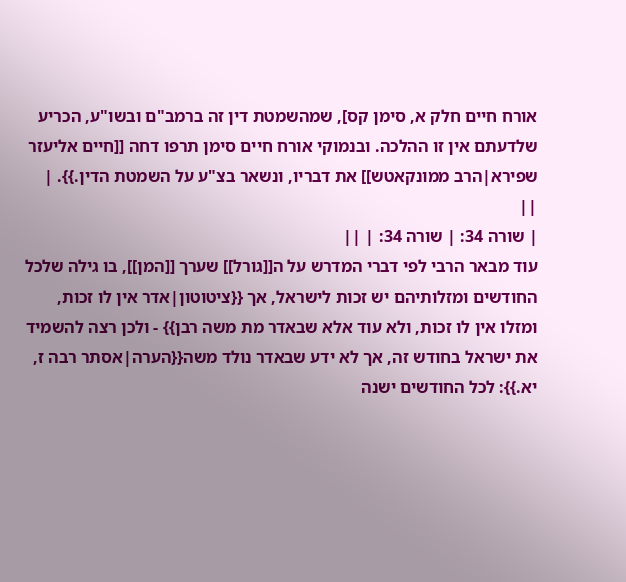אורח חיים חלק א, סימן קס], שמהשמטת דין זה ברמב"ם ובשו"ע, הכריע שלדעתם אין זו ההלכה. ובנמוקי אורח חיים סימן תרפו דחה [[חיים אליעזר שפירא|הרב ממונקאטש]] את דבריו, ונשאר בצ"ע על השמטת הדין.}}. | ||
| שורה 34: | שורה 34: | ||
עוד מבאר הרבי לפי דברי המדרש על ה[[גורל]] שערך [[המן]], בו גילה שלכל החודשים ומזלותיהם יש זכות לישראל, אך {{ציטוטון|אדר אין לו זכות, ומזלו אין לו זכות, ולא עוד אלא שבאדר מת משה רבן}} - ולכן רצה להשמיד את ישראל בחודש זה, אך לא ידע שבאדר נולד משה{{הערה|אסתר רבה ז, יא.}}: לכל החודשים ישנה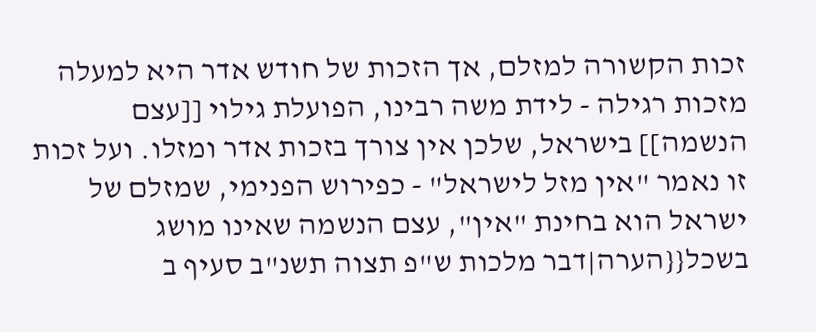זכות הקשורה למזלם, אך הזכות של חודש אדר היא למעלה מזכות רגילה - לידת משה רבינו, הפועלת גילוי [[עצם הנשמה]] בישראל, שלכן אין צורך בזכות אדר ומזלו. ועל זכות זו נאמר "אין מזל לישראל" - כפירוש הפנימי, שמזלם של ישראל הוא בחינת "אין", עצם הנשמה שאינו מושג בשכל{{הערה|דבר מלכות ש"פ תצוה תשנ"ב סעיף ב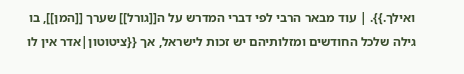ואילך.}}. | עוד מבאר הרבי לפי דברי המדרש על ה[[גורל]] שערך [[המן]], בו גילה שלכל החודשים ומזלותיהם יש זכות לישראל, אך {{ציטוטון|אדר אין לו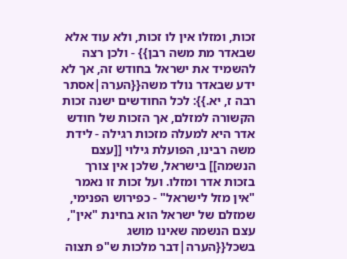זכות, ומזלו אין לו זכות, ולא עוד אלא שבאדר מת משה רבן}} - ולכן רצה להשמיד את ישראל בחודש זה, אך לא ידע שבאדר נולד משה{{הערה|אסתר רבה ז, יא.}}: לכל החודשים ישנה זכות הקשורה למזלם, אך הזכות של חודש אדר היא למעלה מזכות רגילה - לידת משה רבינו, הפועלת גילוי [[עצם הנשמה]] בישראל, שלכן אין צורך בזכות אדר ומזלו. ועל זכות זו נאמר "אין מזל לישראל" - כפירוש הפנימי, שמזלם של ישראל הוא בחינת "אין", עצם הנשמה שאינו מושג בשכל{{הערה|דבר מלכות ש"פ תצוה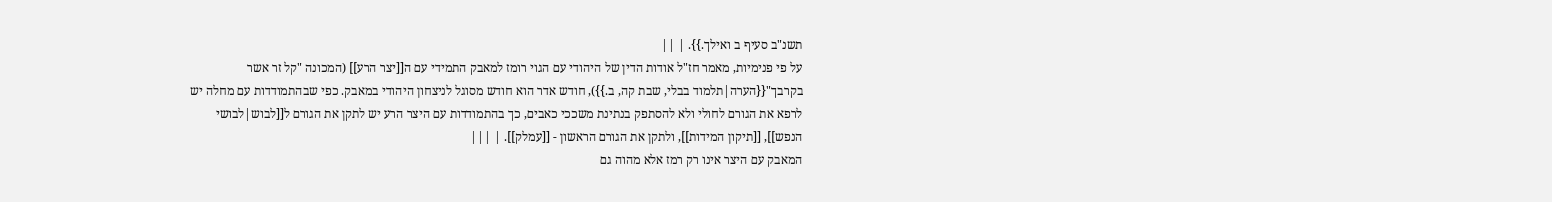תשנ"ב סעיף ב ואילך.}}. | ||
על פי פנימיות, מאמר חז"ל אודות הדין של היהודי עם הגוי רומז למאבק התמידי עם ה[[יצר הרע]] (המכונה "קל זר אשר בקרבך"{{הערה|תלמוד בבלי, שבת קה, ב.}}), חודש אדר הוא חודש מסוגל לניצחון היהודי במאבק. כפי שבהתמודדות עם מחלה יש לרפא את הגורם לחולי ולא להסתפק בנתינת משככי כאבים, כך בהתמודדות עם היצר הרע יש לתקן את הגורם ל[[לבוש|לבושי הנפש]], [[תיקון המידות]], ולתקן את הגורם הראשון - [[עמלק]]. | |||
המאבק עם היצר אינו רק רמז אלא מהוה גם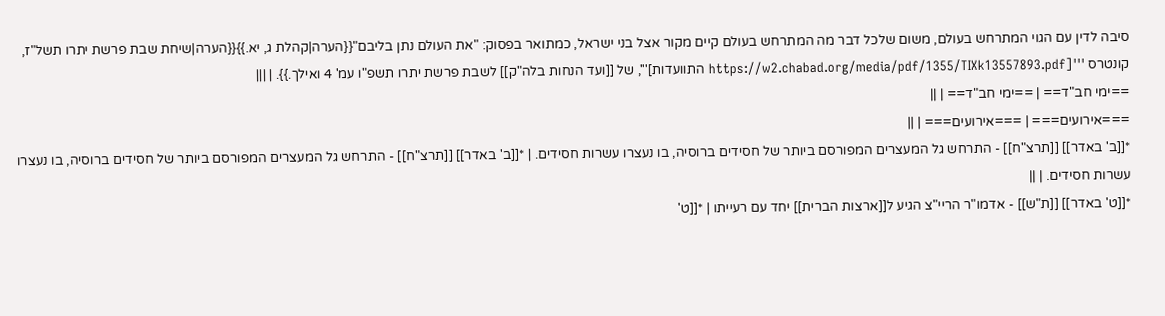סיבה לדין עם הגוי המתרחש בעולם, משום שלכל דבר מה המתרחש בעולם קיים מקור אצל בני ישראל, כמתואר בפסוק: "את העולם נתן בליבם"{{הערה|קהלת ג, יא.}}{{הערה|שיחת שבת פרשת יתרו תשל"ז, קונטרס '''[https://w2.chabad.org/media/pdf/1355/TIXk13557893.pdf התוועדות]''', של [[ועד הנחות בלה"ק]] לשבת פרשת יתרו תשפ"ו עמ' 4 ואילך.}}. | |||
==ימי חב"ד== | ==ימי חב"ד== | ||
===אירועים=== | ===אירועים=== | ||
*[[ב' באדר]] [[תרצ"ח]] - התרחש גל המעצרים המפורסם ביותר של חסידים ברוסיה, בו נעצרו עשרות חסידים. | *[[ב' באדר]] [[תרצ"ח]] - התרחש גל המעצרים המפורסם ביותר של חסידים ברוסיה, בו נעצרו עשרות חסידים. | ||
*[[ט' באדר]] [[ת"ש]] - אדמו"ר הריי"צ הגיע ל[[ארצות הברית]] יחד עם רעייתו | *[[ט'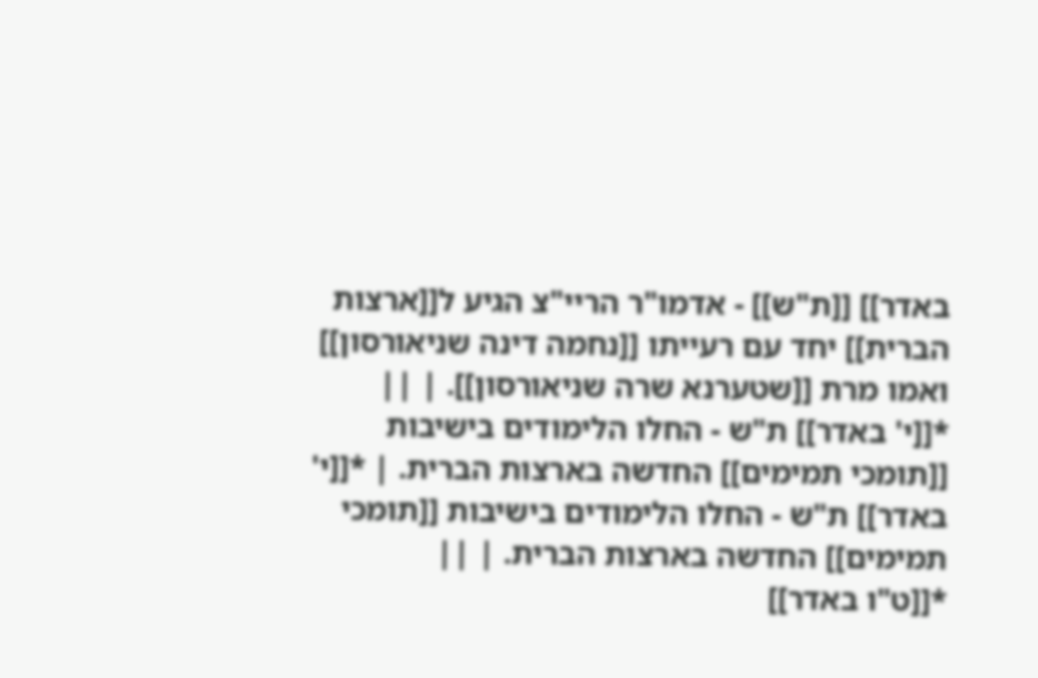באדר]] [[ת"ש]] - אדמו"ר הריי"צ הגיע ל[[ארצות הברית]] יחד עם רעייתו [[נחמה דינה שניאורסון]] ואמו מרת [[שטערנא שרה שניאורסון]]. | ||
*[[י' באדר]] ת"ש - החלו הלימודים בישיבות [[תומכי תמימים]] החדשה בארצות הברית. | *[[י' באדר]] ת"ש - החלו הלימודים בישיבות [[תומכי תמימים]] החדשה בארצות הברית. | ||
*[[ט"ו באדר]]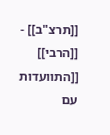[[תרצ"ב]] - [[הרבי]] [[התוועדות עם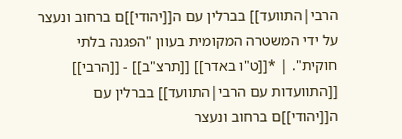הרבי|התוועד]] בברלין עם ה[[יהודי]]ם ברחוב ונעצר על ידי המשטרה המקומית בעוון "הפגנה בלתי חוקית". | *[[ט"ו באדר]] [[תרצ"ב]] - [[הרבי]] [[התוועדות עם הרבי|התוועד]] בברלין עם ה[[יהודי]]ם ברחוב ונעצר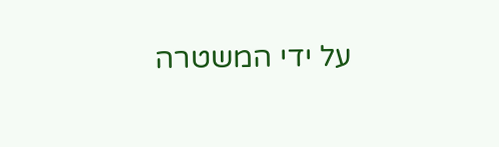על ידי המשטרה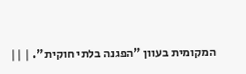המקומית בעוון "הפגנה בלתי חוקית". | ||